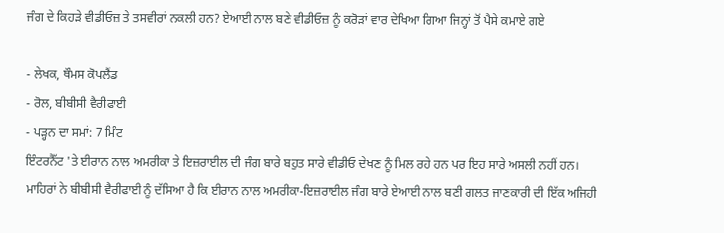ਜੰਗ ਦੇ ਕਿਹੜੇ ਵੀਡੀਓਜ਼ ਤੇ ਤਸਵੀਰਾਂ ਨਕਲੀ ਹਨ? ਏਆਈ ਨਾਲ ਬਣੇ ਵੀਡੀਓਜ਼ ਨੂੰ ਕਰੋੜਾਂ ਵਾਰ ਦੇਖਿਆ ਗਿਆ ਜਿਨ੍ਹਾਂ ਤੋਂ ਪੈਸੇ ਕਮਾਏ ਗਏ

- ਲੇਖਕ, ਥੌਮਸ ਕੋਪਲੈਂਡ
- ਰੋਲ, ਬੀਬੀਸੀ ਵੈਰੀਫਾਈ
- ਪੜ੍ਹਨ ਦਾ ਸਮਾਂ: 7 ਮਿੰਟ
ਇੰਟਰਨੈੱਟ 'ਤੇ ਈਰਾਨ ਨਾਲ ਅਮਰੀਕਾ ਤੇ ਇਜ਼ਰਾਈਲ ਦੀ ਜੰਗ ਬਾਰੇ ਬਹੁਤ ਸਾਰੇ ਵੀਡੀਓ ਦੇਖਣ ਨੂੰ ਮਿਲ ਰਹੇ ਹਨ ਪਰ ਇਹ ਸਾਰੇ ਅਸਲੀ ਨਹੀਂ ਹਨ।
ਮਾਹਿਰਾਂ ਨੇ ਬੀਬੀਸੀ ਵੈਰੀਫਾਈ ਨੂੰ ਦੱਸਿਆ ਹੈ ਕਿ ਈਰਾਨ ਨਾਲ ਅਮਰੀਕਾ-ਇਜ਼ਰਾਈਲ ਜੰਗ ਬਾਰੇ ਏਆਈ ਨਾਲ ਬਣੀ ਗਲਤ ਜਾਣਕਾਰੀ ਦੀ ਇੱਕ ਅਜਿਹੀ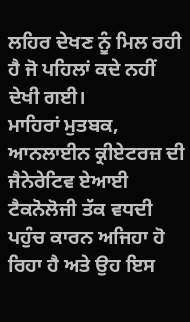ਲਹਿਰ ਦੇਖਣ ਨੂੰ ਮਿਲ ਰਹੀ ਹੈ ਜੋ ਪਹਿਲਾਂ ਕਦੇ ਨਹੀਂ ਦੇਖੀ ਗਈ।
ਮਾਹਿਰਾਂ ਮੁਤਬਕ, ਆਨਲਾਈਨ ਕ੍ਰੀਏਟਰਜ਼ ਦੀ ਜੈਨੇਰੇਟਿਵ ਏਆਈ ਟੈਕਨੋਲੋਜੀ ਤੱਕ ਵਧਦੀ ਪਹੁੰਚ ਕਾਰਨ ਅਜਿਹਾ ਹੋ ਰਿਹਾ ਹੈ ਅਤੇ ਉਹ ਇਸ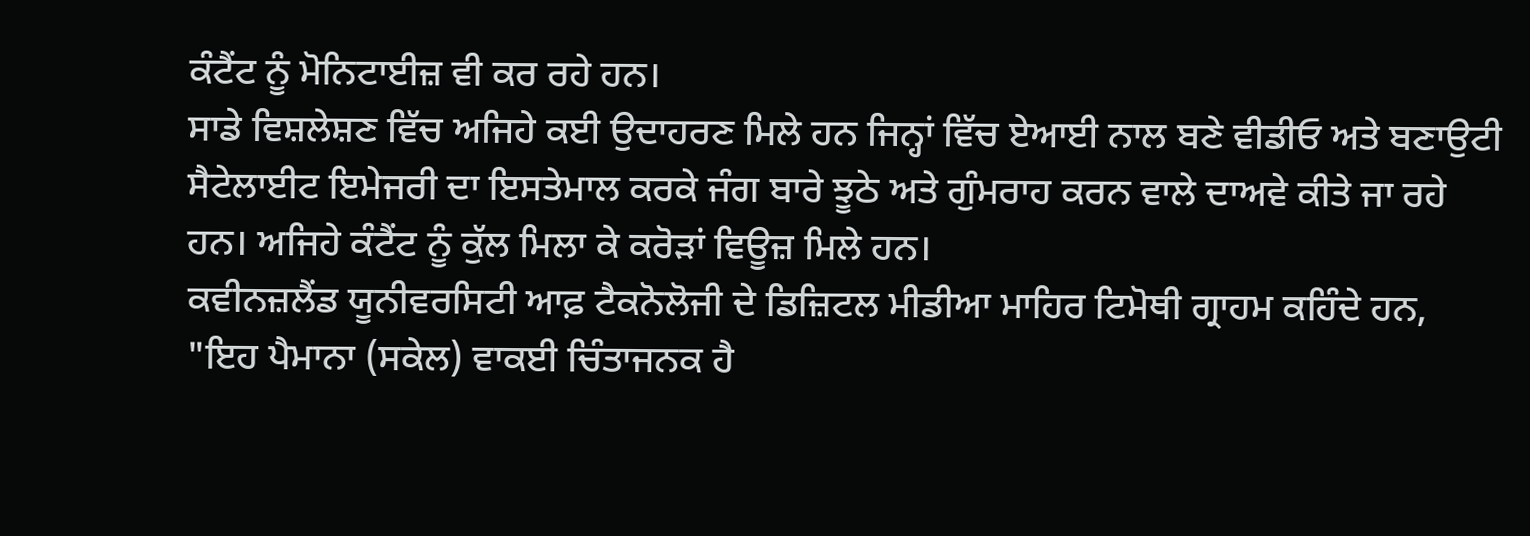ਕੰਟੈਂਟ ਨੂੰ ਮੋਨਿਟਾਈਜ਼ ਵੀ ਕਰ ਰਹੇ ਹਨ।
ਸਾਡੇ ਵਿਸ਼ਲੇਸ਼ਣ ਵਿੱਚ ਅਜਿਹੇ ਕਈ ਉਦਾਹਰਣ ਮਿਲੇ ਹਨ ਜਿਨ੍ਹਾਂ ਵਿੱਚ ਏਆਈ ਨਾਲ ਬਣੇ ਵੀਡੀਓ ਅਤੇ ਬਣਾਉਟੀ ਸੈਟੇਲਾਈਟ ਇਮੇਜਰੀ ਦਾ ਇਸਤੇਮਾਲ ਕਰਕੇ ਜੰਗ ਬਾਰੇ ਝੂਠੇ ਅਤੇ ਗੁੰਮਰਾਹ ਕਰਨ ਵਾਲੇ ਦਾਅਵੇ ਕੀਤੇ ਜਾ ਰਹੇ ਹਨ। ਅਜਿਹੇ ਕੰਟੈਂਟ ਨੂੰ ਕੁੱਲ ਮਿਲਾ ਕੇ ਕਰੋੜਾਂ ਵਿਊਜ਼ ਮਿਲੇ ਹਨ।
ਕਵੀਨਜ਼ਲੈਂਡ ਯੂਨੀਵਰਸਿਟੀ ਆਫ਼ ਟੈਕਨੋਲੋਜੀ ਦੇ ਡਿਜ਼ਿਟਲ ਮੀਡੀਆ ਮਾਹਿਰ ਟਿਮੋਥੀ ਗ੍ਰਾਹਮ ਕਹਿੰਦੇ ਹਨ, "ਇਹ ਪੈਮਾਨਾ (ਸਕੇਲ) ਵਾਕਈ ਚਿੰਤਾਜਨਕ ਹੈ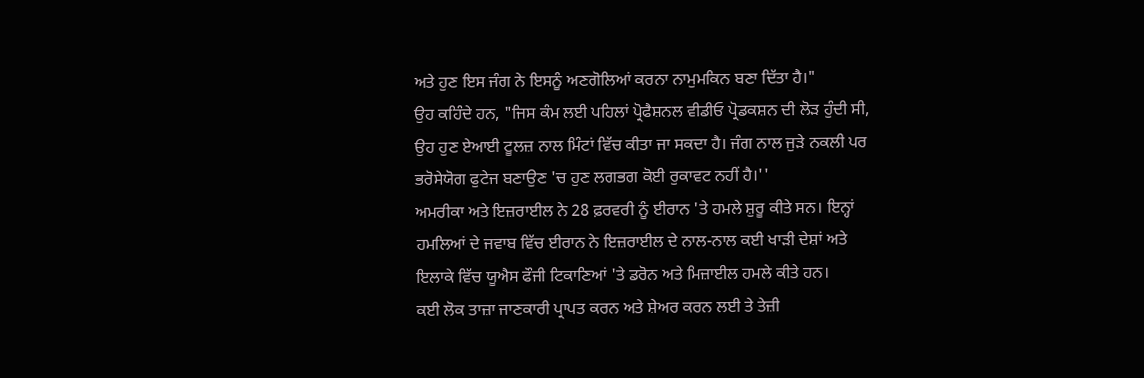ਅਤੇ ਹੁਣ ਇਸ ਜੰਗ ਨੇ ਇਸਨੂੰ ਅਣਗੋਲਿਆਂ ਕਰਨਾ ਨਾਮੁਮਕਿਨ ਬਣਾ ਦਿੱਤਾ ਹੈ।"
ਉਹ ਕਹਿੰਦੇ ਹਨ, "ਜਿਸ ਕੰਮ ਲਈ ਪਹਿਲਾਂ ਪ੍ਰੋਫੈਸ਼ਨਲ ਵੀਡੀਓ ਪ੍ਰੋਡਕਸ਼ਨ ਦੀ ਲੋੜ ਹੁੰਦੀ ਸੀ, ਉਹ ਹੁਣ ਏਆਈ ਟੂਲਜ਼ ਨਾਲ ਮਿੰਟਾਂ ਵਿੱਚ ਕੀਤਾ ਜਾ ਸਕਦਾ ਹੈ। ਜੰਗ ਨਾਲ ਜੁੜੇ ਨਕਲੀ ਪਰ ਭਰੋਸੇਯੋਗ ਫੁਟੇਜ ਬਣਾਉਣ 'ਚ ਹੁਣ ਲਗਭਗ ਕੋਈ ਰੁਕਾਵਟ ਨਹੀਂ ਹੈ।''
ਅਮਰੀਕਾ ਅਤੇ ਇਜ਼ਰਾਈਲ ਨੇ 28 ਫ਼ਰਵਰੀ ਨੂੰ ਈਰਾਨ 'ਤੇ ਹਮਲੇ ਸ਼ੁਰੂ ਕੀਤੇ ਸਨ। ਇਨ੍ਹਾਂ ਹਮਲਿਆਂ ਦੇ ਜਵਾਬ ਵਿੱਚ ਈਰਾਨ ਨੇ ਇਜ਼ਰਾਈਲ ਦੇ ਨਾਲ-ਨਾਲ ਕਈ ਖਾੜੀ ਦੇਸ਼ਾਂ ਅਤੇ ਇਲਾਕੇ ਵਿੱਚ ਯੂਐਸ ਫੌਜੀ ਟਿਕਾਣਿਆਂ 'ਤੇ ਡਰੋਨ ਅਤੇ ਮਿਜ਼ਾਈਲ ਹਮਲੇ ਕੀਤੇ ਹਨ।
ਕਈ ਲੋਕ ਤਾਜ਼ਾ ਜਾਣਕਾਰੀ ਪ੍ਰਾਪਤ ਕਰਨ ਅਤੇ ਸ਼ੇਅਰ ਕਰਨ ਲਈ ਤੇ ਤੇਜ਼ੀ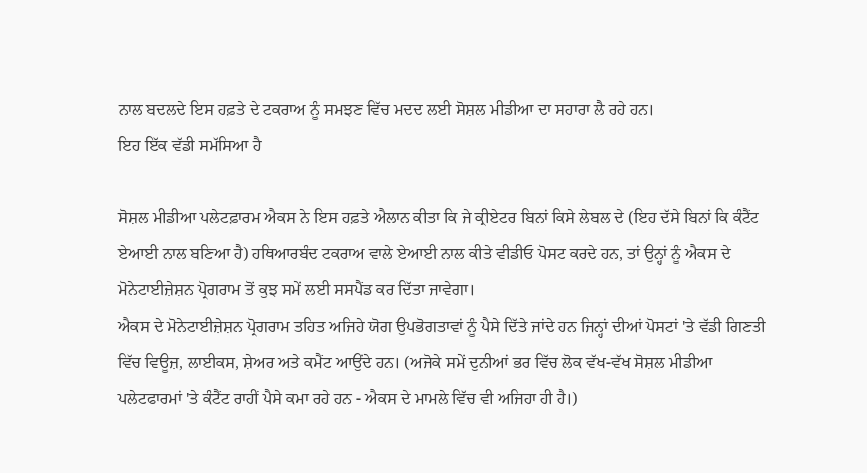ਨਾਲ ਬਦਲਦੇ ਇਸ ਹਫ਼ਤੇ ਦੇ ਟਕਰਾਅ ਨੂੰ ਸਮਝਣ ਵਿੱਚ ਮਦਦ ਲਈ ਸੋਸ਼ਲ ਮੀਡੀਆ ਦਾ ਸਹਾਰਾ ਲੈ ਰਹੇ ਹਨ।
ਇਹ ਇੱਕ ਵੱਡੀ ਸਮੱਸਿਆ ਹੈ

ਸੋਸ਼ਲ ਮੀਡੀਆ ਪਲੇਟਫ਼ਾਰਮ ਐਕਸ ਨੇ ਇਸ ਹਫ਼ਤੇ ਐਲਾਨ ਕੀਤਾ ਕਿ ਜੇ ਕ੍ਰੀਏਟਰ ਬਿਨਾਂ ਕਿਸੇ ਲੇਬਲ ਦੇ (ਇਹ ਦੱਸੇ ਬਿਨਾਂ ਕਿ ਕੰਟੈਂਟ ਏਆਈ ਨਾਲ ਬਣਿਆ ਹੈ) ਹਥਿਆਰਬੰਦ ਟਕਰਾਅ ਵਾਲੇ ਏਆਈ ਨਾਲ ਕੀਤੇ ਵੀਡੀਓ ਪੋਸਟ ਕਰਦੇ ਹਨ, ਤਾਂ ਉਨ੍ਹਾਂ ਨੂੰ ਐਕਸ ਦੇ ਮੋਨੇਟਾਈਜ਼ੇਸ਼ਨ ਪ੍ਰੋਗਰਾਮ ਤੋਂ ਕੁਝ ਸਮੇਂ ਲਈ ਸਸਪੈਂਡ ਕਰ ਦਿੱਤਾ ਜਾਵੇਗਾ।
ਐਕਸ ਦੇ ਮੋਨੇਟਾਈਜ਼ੇਸ਼ਨ ਪ੍ਰੋਗਰਾਮ ਤਹਿਤ ਅਜਿਹੇ ਯੋਗ ਉਪਭੋਗਤਾਵਾਂ ਨੂੰ ਪੈਸੇ ਦਿੱਤੇ ਜਾਂਦੇ ਹਨ ਜਿਨ੍ਹਾਂ ਦੀਆਂ ਪੋਸਟਾਂ 'ਤੇ ਵੱਡੀ ਗਿਣਤੀ ਵਿੱਚ ਵਿਊਜ਼, ਲਾਈਕਸ, ਸ਼ੇਅਰ ਅਤੇ ਕਮੈਂਟ ਆਉਂਦੇ ਹਨ। (ਅਜੋਕੇ ਸਮੇਂ ਦੁਨੀਆਂ ਭਰ ਵਿੱਚ ਲੋਕ ਵੱਖ-ਵੱਖ ਸੋਸ਼ਲ ਮੀਡੀਆ ਪਲੇਟਫਾਰਮਾਂ 'ਤੇ ਕੰਟੈਂਟ ਰਾਹੀਂ ਪੈਸੇ ਕਮਾ ਰਹੇ ਹਨ - ਐਕਸ ਦੇ ਮਾਮਲੇ ਵਿੱਚ ਵੀ ਅਜਿਹਾ ਹੀ ਹੈ।)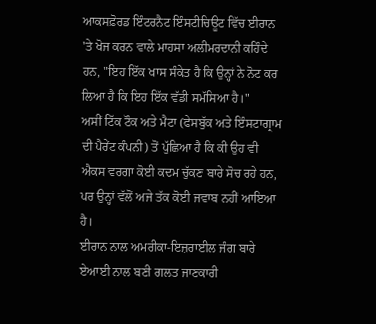ਆਕਸਫ਼ੋਰਡ ਇੰਟਰਨੈਟ ਇੰਸਟੀਚਿਊਟ ਵਿੱਚ ਈਰਾਨ 'ਤੇ ਖੋਜ ਕਰਨ ਵਾਲੇ ਮਾਹਸਾ ਅਲੀਮਰਦਾਨੀ ਕਹਿੰਦੇ ਹਨ, "ਇਹ ਇੱਕ ਖਾਸ ਸੰਕੇਤ ਹੈ ਕਿ ਉਨ੍ਹਾਂ ਨੇ ਨੋਟ ਕਰ ਲਿਆ ਹੈ ਕਿ ਇਹ ਇੱਕ ਵੱਡੀ ਸਮੱਸਿਆ ਹੈ।"
ਅਸੀਂ ਟਿੱਕ ਟੌਕ ਅਤੇ ਮੈਟਾ (ਫੇਸਬੁੱਕ ਅਤੇ ਇੰਸਟਾਗ੍ਰਾਮ ਦੀ ਪੈਰੇਂਟ ਕੰਪਨੀ) ਤੋਂ ਪੁੱਛਿਆ ਹੈ ਕਿ ਕੀ ਉਹ ਵੀ ਐਕਸ ਵਰਗਾ ਕੋਈ ਕਦਮ ਚੁੱਕਣ ਬਾਰੇ ਸੋਚ ਰਹੇ ਹਨ, ਪਰ ਉਨ੍ਹਾਂ ਵੱਲੋਂ ਅਜੇ ਤੱਕ ਕੋਈ ਜਵਾਬ ਨਹੀਂ ਆਇਆ ਹੈ।
ਈਰਾਨ ਨਾਲ ਅਮਰੀਕਾ-ਇਜ਼ਰਾਈਲ ਜੰਗ ਬਾਰੇ ਏਆਈ ਨਾਲ ਬਣੀ ਗਲਤ ਜਾਣਕਾਰੀ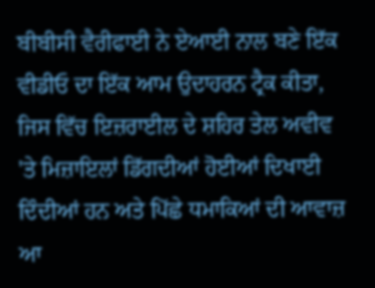ਬੀਬੀਸੀ ਵੈਰੀਫਾਈ ਨੇ ਏਆਈ ਨਾਲ ਬਣੇ ਇੱਕ ਵੀਡੀਓ ਦਾ ਇੱਕ ਆਮ ਉਦਾਹਰਨ ਟ੍ਰੈਕ ਕੀਤਾ, ਜਿਸ ਵਿੱਚ ਇਜ਼ਰਾਈਲ ਦੇ ਸ਼ਹਿਰ ਤੇਲ ਅਵੀਵ 'ਤੇ ਮਿਜ਼ਾਇਲਾਂ ਡਿੱਗਦੀਆਂ ਹੋਈਆਂ ਦਿਖਾਈ ਦਿੰਦੀਆਂ ਹਨ ਅਤੇ ਪਿੱਛੇ ਧਮਾਕਿਆਂ ਦੀ ਆਵਾਜ਼ ਆ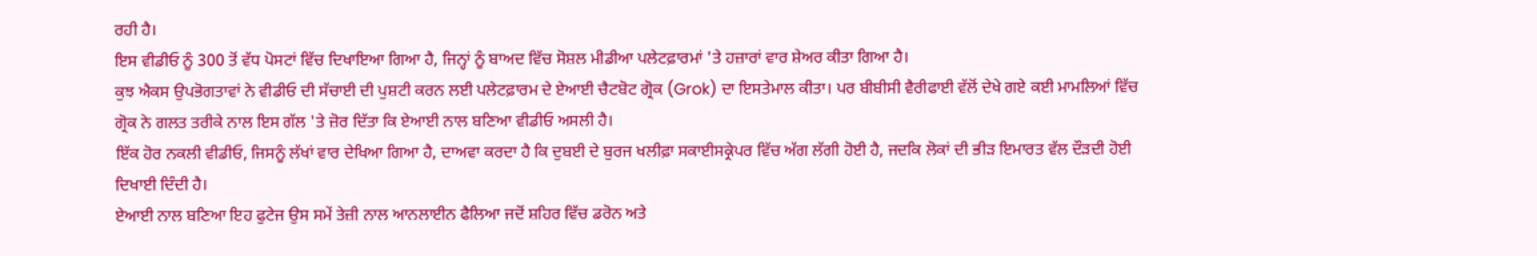ਰਹੀ ਹੈ।
ਇਸ ਵੀਡੀਓ ਨੂੰ 300 ਤੋਂ ਵੱਧ ਪੋਸਟਾਂ ਵਿੱਚ ਦਿਖਾਇਆ ਗਿਆ ਹੈ, ਜਿਨ੍ਹਾਂ ਨੂੰ ਬਾਅਦ ਵਿੱਚ ਸੋਸ਼ਲ ਮੀਡੀਆ ਪਲੇਟਫ਼ਾਰਮਾਂ 'ਤੇ ਹਜ਼ਾਰਾਂ ਵਾਰ ਸ਼ੇਅਰ ਕੀਤਾ ਗਿਆ ਹੈ।
ਕੁਝ ਐਕਸ ਉਪਭੋਗਤਾਵਾਂ ਨੇ ਵੀਡੀਓ ਦੀ ਸੱਚਾਈ ਦੀ ਪੁਸ਼ਟੀ ਕਰਨ ਲਈ ਪਲੇਟਫ਼ਾਰਮ ਦੇ ਏਆਈ ਚੈਟਬੋਟ ਗ੍ਰੋਕ (Grok) ਦਾ ਇਸਤੇਮਾਲ ਕੀਤਾ। ਪਰ ਬੀਬੀਸੀ ਵੈਰੀਫਾਈ ਵੱਲੋਂ ਦੇਖੇ ਗਏ ਕਈ ਮਾਮਲਿਆਂ ਵਿੱਚ ਗ੍ਰੋਕ ਨੇ ਗਲਤ ਤਰੀਕੇ ਨਾਲ ਇਸ ਗੱਲ 'ਤੇ ਜ਼ੋਰ ਦਿੱਤਾ ਕਿ ਏਆਈ ਨਾਲ ਬਣਿਆ ਵੀਡੀਓ ਅਸਲੀ ਹੈ।
ਇੱਕ ਹੋਰ ਨਕਲੀ ਵੀਡੀਓ, ਜਿਸਨੂੰ ਲੱਖਾਂ ਵਾਰ ਦੇਖਿਆ ਗਿਆ ਹੈ, ਦਾਅਵਾ ਕਰਦਾ ਹੈ ਕਿ ਦੁਬਈ ਦੇ ਬੁਰਜ ਖਲੀਫ਼ਾ ਸਕਾਈਸਕ੍ਰੇਪਰ ਵਿੱਚ ਅੱਗ ਲੱਗੀ ਹੋਈ ਹੈ, ਜਦਕਿ ਲੋਕਾਂ ਦੀ ਭੀੜ ਇਮਾਰਤ ਵੱਲ ਦੌੜਦੀ ਹੋਈ ਦਿਖਾਈ ਦਿੰਦੀ ਹੈ।
ਏਆਈ ਨਾਲ ਬਣਿਆ ਇਹ ਫੁਟੇਜ ਉਸ ਸਮੇਂ ਤੇਜ਼ੀ ਨਾਲ ਆਨਲਾਈਨ ਫੈਲਿਆ ਜਦੋਂ ਸ਼ਹਿਰ ਵਿੱਚ ਡਰੋਨ ਅਤੇ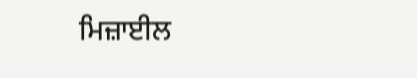ਮਿਜ਼ਾਈਲ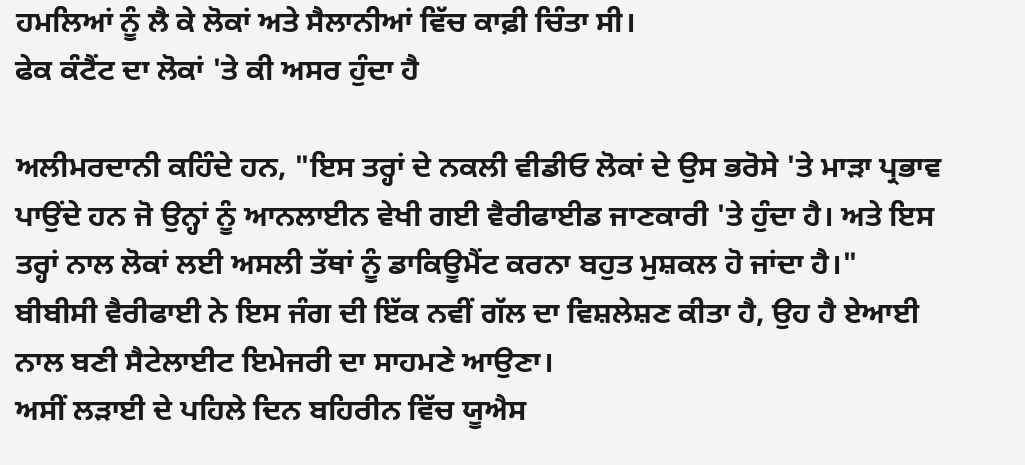ਹਮਲਿਆਂ ਨੂੰ ਲੈ ਕੇ ਲੋਕਾਂ ਅਤੇ ਸੈਲਾਨੀਆਂ ਵਿੱਚ ਕਾਫ਼ੀ ਚਿੰਤਾ ਸੀ।
ਫੇਕ ਕੰਟੈਂਟ ਦਾ ਲੋਕਾਂ 'ਤੇ ਕੀ ਅਸਰ ਹੁੰਦਾ ਹੈ

ਅਲੀਮਰਦਾਨੀ ਕਹਿੰਦੇ ਹਨ, "ਇਸ ਤਰ੍ਹਾਂ ਦੇ ਨਕਲੀ ਵੀਡੀਓ ਲੋਕਾਂ ਦੇ ਉਸ ਭਰੋਸੇ 'ਤੇ ਮਾੜਾ ਪ੍ਰਭਾਵ ਪਾਉਂਦੇ ਹਨ ਜੋ ਉਨ੍ਹਾਂ ਨੂੰ ਆਨਲਾਈਨ ਵੇਖੀ ਗਈ ਵੈਰੀਫਾਈਡ ਜਾਣਕਾਰੀ 'ਤੇ ਹੁੰਦਾ ਹੈ। ਅਤੇ ਇਸ ਤਰ੍ਹਾਂ ਨਾਲ ਲੋਕਾਂ ਲਈ ਅਸਲੀ ਤੱਥਾਂ ਨੂੰ ਡਾਕਿਊਮੈਂਟ ਕਰਨਾ ਬਹੁਤ ਮੁਸ਼ਕਲ ਹੋ ਜਾਂਦਾ ਹੈ।"
ਬੀਬੀਸੀ ਵੈਰੀਫਾਈ ਨੇ ਇਸ ਜੰਗ ਦੀ ਇੱਕ ਨਵੀਂ ਗੱਲ ਦਾ ਵਿਸ਼ਲੇਸ਼ਣ ਕੀਤਾ ਹੈ, ਉਹ ਹੈ ਏਆਈ ਨਾਲ ਬਣੀ ਸੈਟੇਲਾਈਟ ਇਮੇਜਰੀ ਦਾ ਸਾਹਮਣੇ ਆਉਣਾ।
ਅਸੀਂ ਲੜਾਈ ਦੇ ਪਹਿਲੇ ਦਿਨ ਬਹਿਰੀਨ ਵਿੱਚ ਯੂਐਸ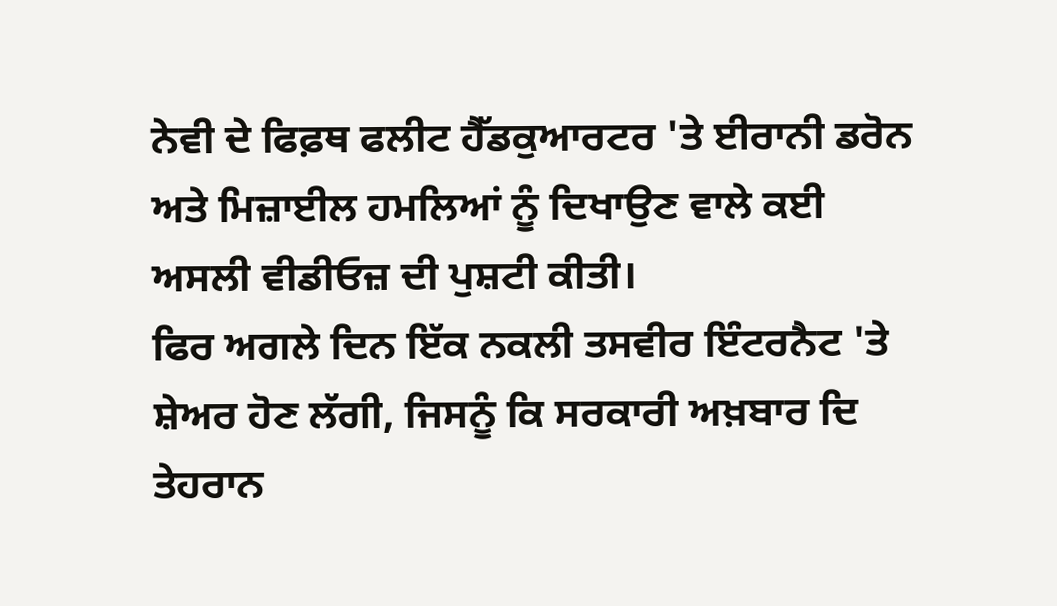ਨੇਵੀ ਦੇ ਫਿਫ਼ਥ ਫਲੀਟ ਹੈੱਡਕੁਆਰਟਰ 'ਤੇ ਈਰਾਨੀ ਡਰੋਨ ਅਤੇ ਮਿਜ਼ਾਈਲ ਹਮਲਿਆਂ ਨੂੰ ਦਿਖਾਉਣ ਵਾਲੇ ਕਈ ਅਸਲੀ ਵੀਡੀਓਜ਼ ਦੀ ਪੁਸ਼ਟੀ ਕੀਤੀ।
ਫਿਰ ਅਗਲੇ ਦਿਨ ਇੱਕ ਨਕਲੀ ਤਸਵੀਰ ਇੰਟਰਨੈਟ 'ਤੇ ਸ਼ੇਅਰ ਹੋਣ ਲੱਗੀ, ਜਿਸਨੂੰ ਕਿ ਸਰਕਾਰੀ ਅਖ਼ਬਾਰ ਦਿ ਤੇਹਰਾਨ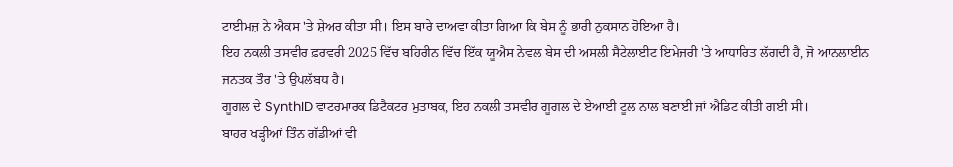ਟਾਈਮਜ਼ ਨੇ ਐਕਸ 'ਤੇ ਸ਼ੇਅਰ ਕੀਤਾ ਸੀ। ਇਸ ਬਾਰੇ ਦਾਅਵਾ ਕੀਤਾ ਗਿਆ ਕਿ ਬੇਸ ਨੂੰ ਭਾਰੀ ਨੁਕਸਾਨ ਹੋਇਆ ਹੈ।
ਇਹ ਨਕਲੀ ਤਸਵੀਰ ਫ਼ਰਵਰੀ 2025 ਵਿੱਚ ਬਹਿਰੀਨ ਵਿੱਚ ਇੱਕ ਯੂਐਸ ਨੇਵਲ ਬੇਸ ਦੀ ਅਸਲੀ ਸੈਟੇਲਾਈਟ ਇਮੇਜਰੀ 'ਤੇ ਆਧਾਰਿਤ ਲੱਗਦੀ ਹੈ, ਜੋ ਆਨਲਾਈਨ ਜਨਤਕ ਤੌਰ 'ਤੇ ਉਪਲੱਬਧ ਹੈ।
ਗੂਗਲ ਦੇ SynthID ਵਾਟਰਮਾਰਕ ਡਿਟੈਕਟਰ ਮੁਤਾਬਕ, ਇਹ ਨਕਲੀ ਤਸਵੀਰ ਗੂਗਲ ਦੇ ਏਆਈ ਟੂਲ ਨਾਲ ਬਣਾਈ ਜਾਂ ਐਡਿਟ ਕੀਤੀ ਗਈ ਸੀ।
ਬਾਹਰ ਖੜ੍ਹੀਆਂ ਤਿੰਨ ਗੱਡੀਆਂ ਵੀ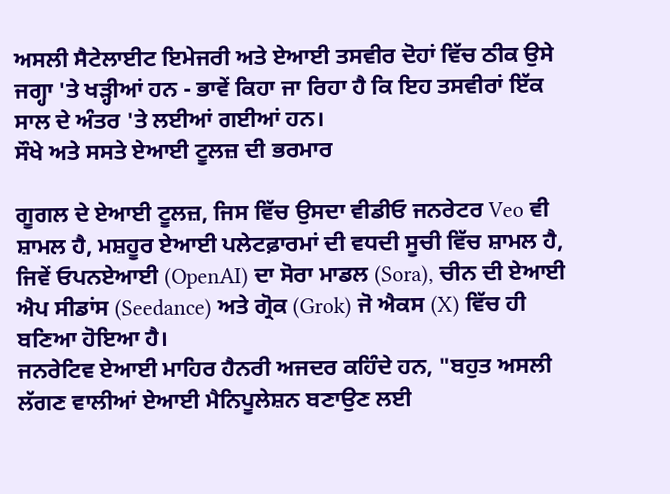ਅਸਲੀ ਸੈਟੇਲਾਈਟ ਇਮੇਜਰੀ ਅਤੇ ਏਆਈ ਤਸਵੀਰ ਦੋਹਾਂ ਵਿੱਚ ਠੀਕ ਉਸੇ ਜਗ੍ਹਾ 'ਤੇ ਖੜ੍ਹੀਆਂ ਹਨ - ਭਾਵੇਂ ਕਿਹਾ ਜਾ ਰਿਹਾ ਹੈ ਕਿ ਇਹ ਤਸਵੀਰਾਂ ਇੱਕ ਸਾਲ ਦੇ ਅੰਤਰ 'ਤੇ ਲਈਆਂ ਗਈਆਂ ਹਨ।
ਸੌਖੇ ਅਤੇ ਸਸਤੇ ਏਆਈ ਟੂਲਜ਼ ਦੀ ਭਰਮਾਰ

ਗੂਗਲ ਦੇ ਏਆਈ ਟੂਲਜ਼, ਜਿਸ ਵਿੱਚ ਉਸਦਾ ਵੀਡੀਓ ਜਨਰੇਟਰ Veo ਵੀ ਸ਼ਾਮਲ ਹੈ, ਮਸ਼ਹੂਰ ਏਆਈ ਪਲੇਟਫ਼ਾਰਮਾਂ ਦੀ ਵਧਦੀ ਸੂਚੀ ਵਿੱਚ ਸ਼ਾਮਲ ਹੈ, ਜਿਵੇਂ ਓਪਨਏਆਈ (OpenAI) ਦਾ ਸੋਰਾ ਮਾਡਲ (Sora), ਚੀਨ ਦੀ ਏਆਈ ਐਪ ਸੀਡਾਂਸ (Seedance) ਅਤੇ ਗ੍ਰੋਕ (Grok) ਜੋ ਐਕਸ (X) ਵਿੱਚ ਹੀ ਬਣਿਆ ਹੋਇਆ ਹੈ।
ਜਨਰੇਟਿਵ ਏਆਈ ਮਾਹਿਰ ਹੈਨਰੀ ਅਜਦਰ ਕਹਿੰਦੇ ਹਨ, "ਬਹੁਤ ਅਸਲੀ ਲੱਗਣ ਵਾਲੀਆਂ ਏਆਈ ਮੈਨਿਪੂਲੇਸ਼ਨ ਬਣਾਉਣ ਲਈ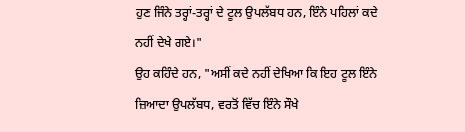ਹੁਣ ਜਿੰਨੇ ਤਰ੍ਹਾਂ-ਤਰ੍ਹਾਂ ਦੇ ਟੂਲ ਉਪਲੱਬਧ ਹਨ, ਇੰਨੇ ਪਹਿਲਾਂ ਕਦੇ ਨਹੀਂ ਦੇਖੇ ਗਏ।"
ਉਹ ਕਹਿੰਦੇ ਹਨ, "ਅਸੀਂ ਕਦੇ ਨਹੀਂ ਦੇਖਿਆ ਕਿ ਇਹ ਟੂਲ ਇੰਨੇ ਜ਼ਿਆਦਾ ਉਪਲੱਬਧ, ਵਰਤੋਂ ਵਿੱਚ ਇੰਨੇ ਸੌਖੇ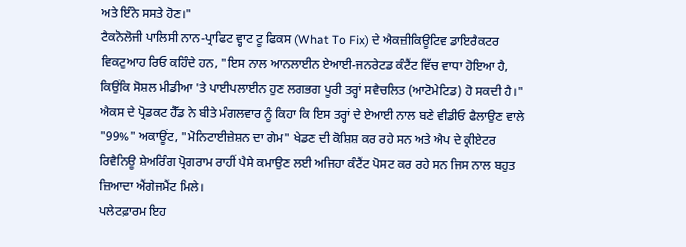ਅਤੇ ਇੰਨੇ ਸਸਤੇ ਹੋਣ।"
ਟੈਕਨੋਲੋਜੀ ਪਾਲਿਸੀ ਨਾਨ-ਪ੍ਰਾਫਿਟ ਵ੍ਹਾਟ ਟੂ ਫਿਕਸ (What To Fix) ਦੇ ਐਕਜ਼ੀਕਿਊਟਿਵ ਡਾਇਰੈਕਟਰ ਵਿਕਟੁਆਹ ਰਿਓ ਕਹਿੰਦੇ ਹਨ, "ਇਸ ਨਾਲ ਆਨਲਾਈਨ ਏਆਈ-ਜਨਰੇਟਡ ਕੰਟੈਂਟ ਵਿੱਚ ਵਾਧਾ ਹੋਇਆ ਹੈ, ਕਿਉਂਕਿ ਸੋਸ਼ਲ ਮੀਡੀਆ 'ਤੇ ਪਾਈਪਲਾਈਨ ਹੁਣ ਲਗਭਗ ਪੂਰੀ ਤਰ੍ਹਾਂ ਸਵੈਚਲਿਤ (ਆਟੋਮੇਟਿਡ) ਹੋ ਸਕਦੀ ਹੈ।"
ਐਕਸ ਦੇ ਪ੍ਰੋਡਕਟ ਹੈੱਡ ਨੇ ਬੀਤੇ ਮੰਗਲਵਾਰ ਨੂੰ ਕਿਹਾ ਕਿ ਇਸ ਤਰ੍ਹਾਂ ਦੇ ਏਆਈ ਨਾਲ ਬਣੇ ਵੀਡੀਓ ਫੈਲਾਉਣ ਵਾਲੇ "99%" ਅਕਾਊਂਟ, "ਮੋਨਿਟਾਈਜ਼ੇਸ਼ਨ ਦਾ ਗੇਮ" ਖੇਡਣ ਦੀ ਕੋਸ਼ਿਸ਼ ਕਰ ਰਹੇ ਸਨ ਅਤੇ ਐਪ ਦੇ ਕ੍ਰੀਏਟਰ ਰਿਵੈਨਿਊ ਸ਼ੇਅਰਿੰਗ ਪ੍ਰੋਗਰਾਮ ਰਾਹੀਂ ਪੈਸੇ ਕਮਾਉਣ ਲਈ ਅਜਿਹਾ ਕੰਟੈਂਟ ਪੋਸਟ ਕਰ ਰਹੇ ਸਨ ਜਿਸ ਨਾਲ ਬਹੁਤ ਜ਼ਿਆਦਾ ਐਂਗੇਜਮੈਂਟ ਮਿਲੇ।
ਪਲੇਟਫ਼ਾਰਮ ਇਹ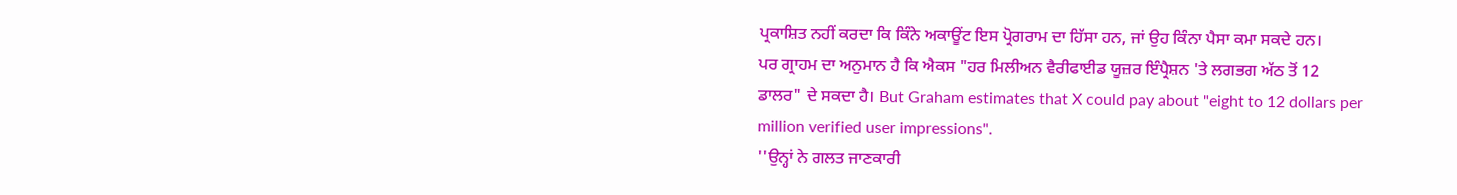ਪ੍ਰਕਾਸ਼ਿਤ ਨਹੀਂ ਕਰਦਾ ਕਿ ਕਿੰਨੇ ਅਕਾਊਂਟ ਇਸ ਪ੍ਰੋਗਰਾਮ ਦਾ ਹਿੱਸਾ ਹਨ, ਜਾਂ ਉਹ ਕਿੰਨਾ ਪੈਸਾ ਕਮਾ ਸਕਦੇ ਹਨ।
ਪਰ ਗ੍ਰਾਹਮ ਦਾ ਅਨੁਮਾਨ ਹੈ ਕਿ ਐਕਸ "ਹਰ ਮਿਲੀਅਨ ਵੈਰੀਫਾਈਡ ਯੂਜ਼ਰ ਇੰਪ੍ਰੈਸ਼ਨ 'ਤੇ ਲਗਭਗ ਅੱਠ ਤੋਂ 12 ਡਾਲਰ" ਦੇ ਸਕਦਾ ਹੈ। But Graham estimates that X could pay about "eight to 12 dollars per million verified user impressions".
''ਉਨ੍ਹਾਂ ਨੇ ਗਲਤ ਜਾਣਕਾਰੀ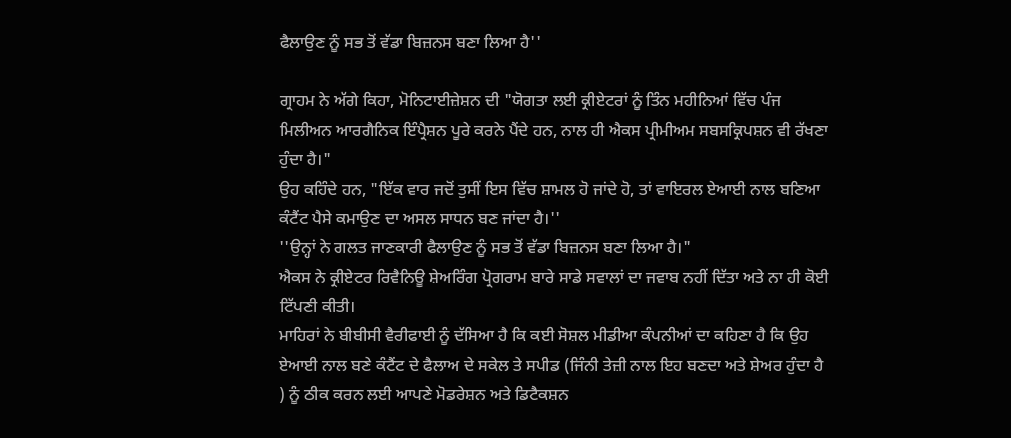ਫੈਲਾਉਣ ਨੂੰ ਸਭ ਤੋਂ ਵੱਡਾ ਬਿਜ਼ਨਸ ਬਣਾ ਲਿਆ ਹੈ''

ਗ੍ਰਾਹਮ ਨੇ ਅੱਗੇ ਕਿਹਾ, ਮੋਨਿਟਾਈਜ਼ੇਸ਼ਨ ਦੀ "ਯੋਗਤਾ ਲਈ ਕ੍ਰੀਏਟਰਾਂ ਨੂੰ ਤਿੰਨ ਮਹੀਨਿਆਂ ਵਿੱਚ ਪੰਜ ਮਿਲੀਅਨ ਆਰਗੈਨਿਕ ਇੰਪ੍ਰੈਸ਼ਨ ਪੂਰੇ ਕਰਨੇ ਪੈਂਦੇ ਹਨ, ਨਾਲ ਹੀ ਐਕਸ ਪ੍ਰੀਮੀਅਮ ਸਬਸਕ੍ਰਿਪਸ਼ਨ ਵੀ ਰੱਖਣਾ ਹੁੰਦਾ ਹੈ।"
ਉਹ ਕਹਿੰਦੇ ਹਨ, "ਇੱਕ ਵਾਰ ਜਦੋਂ ਤੁਸੀਂ ਇਸ ਵਿੱਚ ਸ਼ਾਮਲ ਹੋ ਜਾਂਦੇ ਹੋ, ਤਾਂ ਵਾਇਰਲ ਏਆਈ ਨਾਲ ਬਣਿਆ ਕੰਟੈਂਟ ਪੈਸੇ ਕਮਾਉਣ ਦਾ ਅਸਲ ਸਾਧਨ ਬਣ ਜਾਂਦਾ ਹੈ।''
''ਉਨ੍ਹਾਂ ਨੇ ਗਲਤ ਜਾਣਕਾਰੀ ਫੈਲਾਉਣ ਨੂੰ ਸਭ ਤੋਂ ਵੱਡਾ ਬਿਜ਼ਨਸ ਬਣਾ ਲਿਆ ਹੈ।"
ਐਕਸ ਨੇ ਕ੍ਰੀਏਟਰ ਰਿਵੈਨਿਊ ਸ਼ੇਅਰਿੰਗ ਪ੍ਰੋਗਰਾਮ ਬਾਰੇ ਸਾਡੇ ਸਵਾਲਾਂ ਦਾ ਜਵਾਬ ਨਹੀਂ ਦਿੱਤਾ ਅਤੇ ਨਾ ਹੀ ਕੋਈ ਟਿੱਪਣੀ ਕੀਤੀ।
ਮਾਹਿਰਾਂ ਨੇ ਬੀਬੀਸੀ ਵੈਰੀਫਾਈ ਨੂੰ ਦੱਸਿਆ ਹੈ ਕਿ ਕਈ ਸੋਸ਼ਲ ਮੀਡੀਆ ਕੰਪਨੀਆਂ ਦਾ ਕਹਿਣਾ ਹੈ ਕਿ ਉਹ ਏਆਈ ਨਾਲ ਬਣੇ ਕੰਟੈਂਟ ਦੇ ਫੈਲਾਅ ਦੇ ਸਕੇਲ ਤੇ ਸਪੀਡ (ਜਿੰਨੀ ਤੇਜ਼ੀ ਨਾਲ ਇਹ ਬਣਦਾ ਅਤੇ ਸ਼ੇਅਰ ਹੁੰਦਾ ਹੈ ) ਨੂੰ ਠੀਕ ਕਰਨ ਲਈ ਆਪਣੇ ਮੋਡਰੇਸ਼ਨ ਅਤੇ ਡਿਟੈਕਸ਼ਨ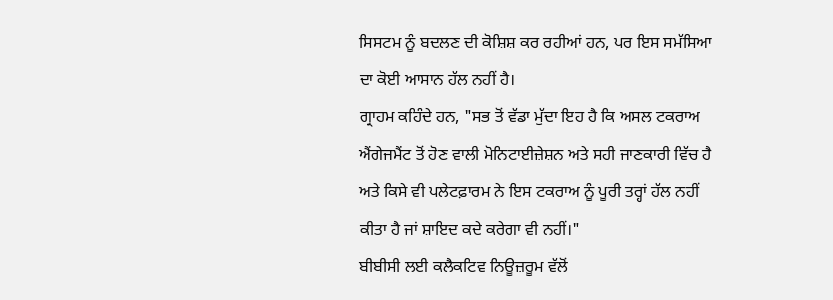ਸਿਸਟਮ ਨੂੰ ਬਦਲਣ ਦੀ ਕੋਸ਼ਿਸ਼ ਕਰ ਰਹੀਆਂ ਹਨ, ਪਰ ਇਸ ਸਮੱਸਿਆ ਦਾ ਕੋਈ ਆਸਾਨ ਹੱਲ ਨਹੀਂ ਹੈ।
ਗ੍ਰਾਹਮ ਕਹਿੰਦੇ ਹਨ, "ਸਭ ਤੋਂ ਵੱਡਾ ਮੁੱਦਾ ਇਹ ਹੈ ਕਿ ਅਸਲ ਟਕਰਾਅ ਐਂਗੇਜਮੈਂਟ ਤੋਂ ਹੋਣ ਵਾਲੀ ਮੋਨਿਟਾਈਜ਼ੇਸ਼ਨ ਅਤੇ ਸਹੀ ਜਾਣਕਾਰੀ ਵਿੱਚ ਹੈ ਅਤੇ ਕਿਸੇ ਵੀ ਪਲੇਟਫ਼ਾਰਮ ਨੇ ਇਸ ਟਕਰਾਅ ਨੂੰ ਪੂਰੀ ਤਰ੍ਹਾਂ ਹੱਲ ਨਹੀਂ ਕੀਤਾ ਹੈ ਜਾਂ ਸ਼ਾਇਦ ਕਦੇ ਕਰੇਗਾ ਵੀ ਨਹੀਂ।"
ਬੀਬੀਸੀ ਲਈ ਕਲੈਕਟਿਵ ਨਿਊਜ਼ਰੂਮ ਵੱਲੋਂ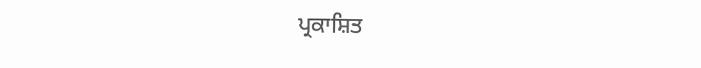ਪ੍ਰਕਾਸ਼ਿਤ